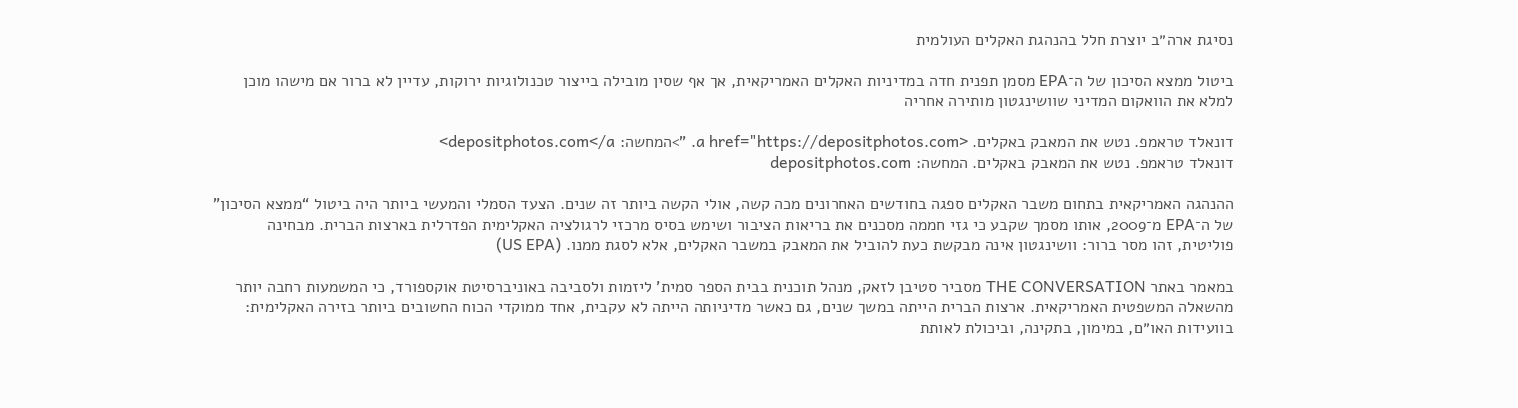נסיגת ארה״ב יוצרת חלל בהנהגת האקלים העולמית

ביטול ממצא הסיכון של ה־EPA מסמן תפנית חדה במדיניות האקלים האמריקאית, אך אף שסין מובילה בייצור טכנולוגיות ירוקות, עדיין לא ברור אם מישהו מוכן למלא את הוואקום המדיני שוושינגטון מותירה אחריה

דונאלד טראמפ. נטש את המאבק באקלים. <a href="https://depositphotos.com. ">המחשה: depositphotos.com</a>
דונאלד טראמפ. נטש את המאבק באקלים. המחשה: depositphotos.com

ההנהגה האמריקאית בתחום משבר האקלים ספגה בחודשים האחרונים מכה קשה, אולי הקשה ביותר זה שנים. הצעד הסמלי והמעשי ביותר היה ביטול “ממצא הסיכון” של ה־EPA מ־2009, אותו מסמך שקבע כי גזי חממה מסכנים את בריאות הציבור ושימש בסיס מרכזי לרגולציה האקלימית הפדרלית בארצות הברית. מבחינה פוליטית, זהו מסר ברור: וושינגטון אינה מבקשת כעת להוביל את המאבק במשבר האקלים, אלא לסגת ממנו. (US EPA)

במאמר באתר THE CONVERSATION מסביר סטיבן לזאק, מנהל תוכנית בבית הספר סמית' ליזמות ולסביבה באוניברסיטת אוקספורד, כי המשמעות רחבה יותר מהשאלה המשפטית האמריקאית. ארצות הברית הייתה במשך שנים, גם כאשר מדיניותה הייתה לא עקבית, אחד ממוקדי הכוח החשובים ביותר בזירה האקלימית: בוועידות האו״ם, במימון, בתקינה, וביכולת לאותת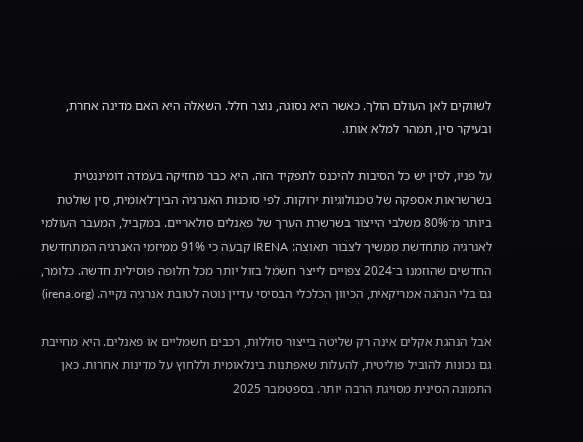לשווקים לאן העולם הולך. כאשר היא נסוגה, נוצר חלל. השאלה היא האם מדינה אחרת, ובעיקר סין, תמהר למלא אותו.

על פניו, לסין יש כל הסיבות להיכנס לתפקיד הזה. היא כבר מחזיקה בעמדה דומיננטית בשרשראות אספקה של טכנולוגיות ירוקות. לפי סוכנות האנרגיה הבין־לאומית, סין שולטת ביותר מ־80% משלבי הייצור בשרשרת הערך של פאנלים סולאריים. במקביל, המעבר העולמי לאנרגיה מתחדשת ממשיך לצבור תאוצה: IRENA קבעה כי 91% ממיזמי האנרגיה המתחדשת החדשים שהוזמנו ב־2024 צפויים לייצר חשמל בזול יותר מכל חלופה פוסילית חדשה. כלומר, גם בלי הנהגה אמריקאית, הכיוון הכלכלי הבסיסי עדיין נוטה לטובת אנרגיה נקייה. (irena.org)

אבל הנהגת אקלים אינה רק שליטה בייצור סוללות, רכבים חשמליים או פאנלים. היא מחייבת גם נכונות להוביל פוליטית, להעלות שאפתנות בינלאומית וללחוץ על מדינות אחרות. כאן התמונה הסינית מסויגת הרבה יותר. בספטמבר 2025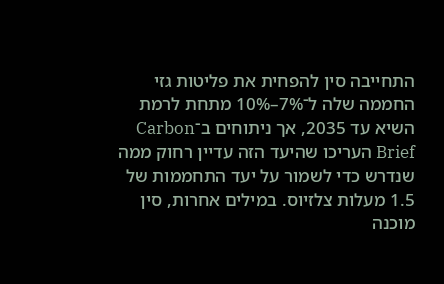התחייבה סין להפחית את פליטות גזי החממה שלה ל־7%–10% מתחת לרמת השיא עד 2035, אך ניתוחים ב־Carbon Brief העריכו שהיעד הזה עדיין רחוק ממה שנדרש כדי לשמור על יעד התחממות של 1.5 מעלות צלזיוס. במילים אחרות, סין מוכנה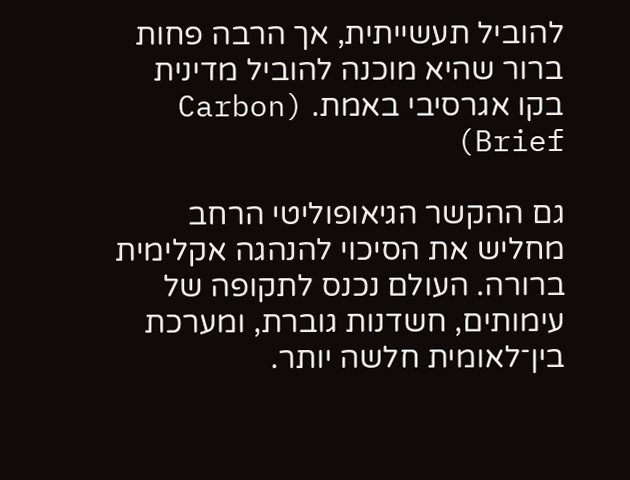להוביל תעשייתית, אך הרבה פחות ברור שהיא מוכנה להוביל מדינית בקו אגרסיבי באמת. (Carbon Brief)

גם ההקשר הגיאופוליטי הרחב מחליש את הסיכוי להנהגה אקלימית ברורה. העולם נכנס לתקופה של עימותים, חשדנות גוברת, ומערכת בין־לאומית חלשה יותר.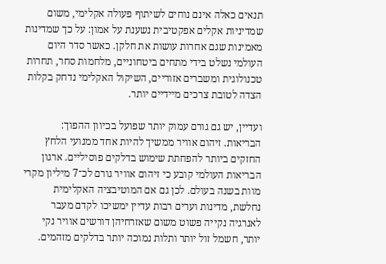תנאים כאלה אינם נוחים לשיתוף פעולה אקלימי, משום שמדיניות אקלים אפקטיבית נשענת על אמון: על כך שמדינות מאמינות שגם אחרות עושות את חלקן. כאשר סדר היום העולמי נשלט בידי מתחים ביטחוניים, מלחמות סחר, תחרות טכנולוגית ומשברים אזוריים, השיקול האקלימי נדחק בקלות הצדה לטובת צרכים מיידיים יותר.

ועדיין, יש גם גורם עמוק יותר שפועל בכיוון ההפוך: הבריאות. זיהום אוויר ממשיך להיות אחד ממנועי הלחץ החזקים ביותר להפחתת שימוש בדלקים פוסיליים. ארגון הבריאות העולמי קובע כי זיהום אוויר גורם לכ־7 מיליון מקרי מוות בשנה בעולם. לכן גם אם המוטיבציה האקלימית נחלשת, מדינות וערים רבות עדיין ימשיכו לקדם מעבר לאנרגיה נקייה פשוט משום שאזרחיהן דורשים אוויר נקי יותר, חשמל זול יותר ותלות נמוכה יותר בדלקים מזהמים.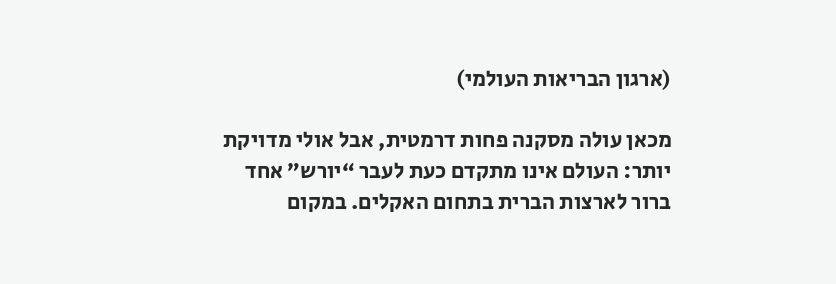(ארגון הבריאות העולמי)

מכאן עולה מסקנה פחות דרמטית, אבל אולי מדויקת יותר: העולם אינו מתקדם כעת לעבר “יורש” אחד ברור לארצות הברית בתחום האקלים. במקום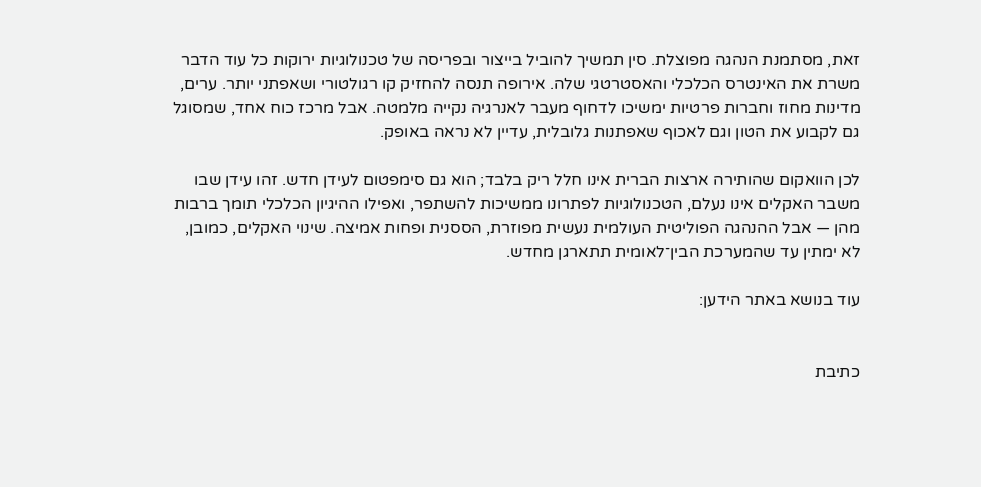זאת, מסתמנת הנהגה מפוצלת. סין תמשיך להוביל בייצור ובפריסה של טכנולוגיות ירוקות כל עוד הדבר משרת את האינטרס הכלכלי והאסטרטגי שלה. אירופה תנסה להחזיק קו רגולטורי ושאפתני יותר. ערים, מדינות מחוז וחברות פרטיות ימשיכו לדחוף מעבר לאנרגיה נקייה מלמטה. אבל מרכז כוח אחד, שמסוגל גם לקבוע את הטון וגם לאכוף שאפתנות גלובלית, עדיין לא נראה באופק.

לכן הוואקום שהותירה ארצות הברית אינו חלל ריק בלבד; הוא גם סימפטום לעידן חדש. זהו עידן שבו משבר האקלים אינו נעלם, הטכנולוגיות לפתרונו ממשיכות להשתפר, ואפילו ההיגיון הכלכלי תומך ברבות מהן — אבל ההנהגה הפוליטית העולמית נעשית מפוזרת, הססנית ופחות אמיצה. שינוי האקלים, כמובן, לא ימתין עד שהמערכת הבין־לאומית תתארגן מחדש.

עוד בנושא באתר הידען:


כתיבת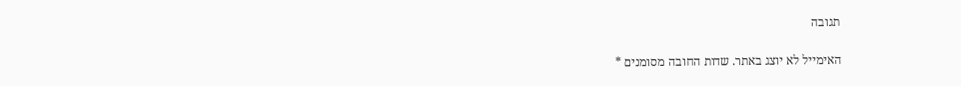תגובה

האימייל לא יוצג באתר. שדות החובה מסומנים *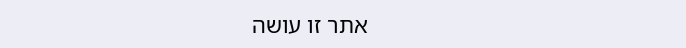אתר זו עושה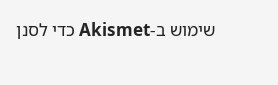שימוש ב-Akismet כדי לסנן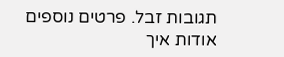תגובות זבל. פרטים נוספים אודות איך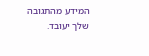המידע מהתגובה שלך יעובד.